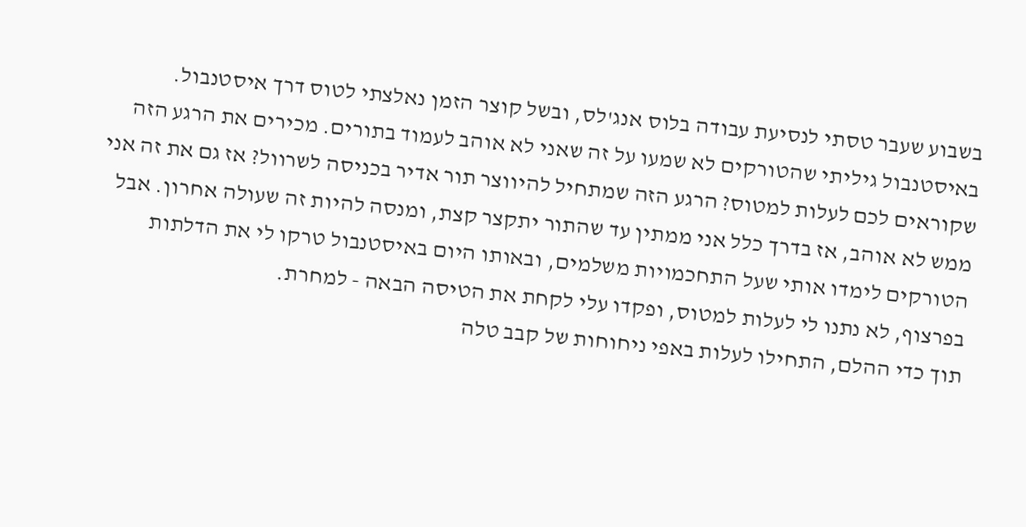בשבוע שעבר טסתי לנסיעת עבודה בלוס אנג'לס, ובשל קוצר הזמן נאלצתי לטוס דרך איסטנבול. באיסטנבול גיליתי שהטורקים לא שמעו על זה שאני לא אוהב לעמוד בתורים. מכירים את הרגע הזה שקוראים לכם לעלות למטוס? הרגע הזה שמתחיל להיווצר תור אדיר בכניסה לשרוול? אז גם את זה אני ממש לא אוהב, אז בדרך כלל אני ממתין עד שהתור יתקצר קצת, ומנסה להיות זה שעולה אחרון. אבל הטורקים לימדו אותי שעל התחכמויות משלמים, ובאותו היום באיסטנבול טרקו לי את הדלתות בפרצוף, לא נתנו לי לעלות למטוס, ופקדו עלי לקחת את הטיסה הבאה - למחרת.
תוך כדי ההלם, התחילו לעלות באפי ניחוחות של קבב טלה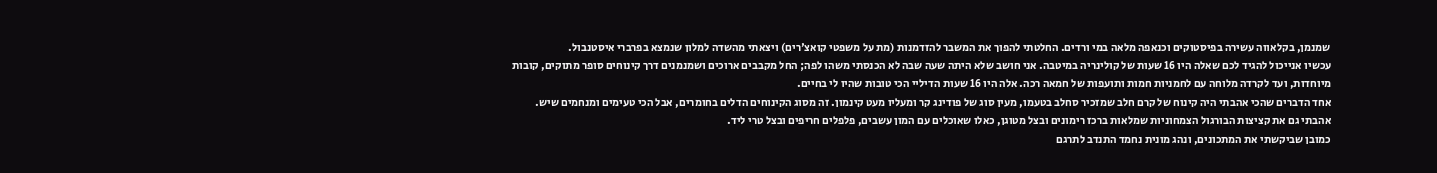שמנמן, בקלאווה עשירה בפיסטוקים וכנאפה מלאה במי ורדים. החלטתי להפוך את המשבר להזדמנות (מת על משפטי קואצ'רים) ויצאתי מהשדה למלון שנמצא בפרברי איסטנבול.
עכשיו אנייכול להגיד לכם שאלה היו 16 שעות של קולינריה במיטבה. אני חושב שלא היתה שעה שבה לא הכנסתי משהו לפה; החל מקבבים ארוכים ושמנמנים דרך קינוחים סופר מתוקים, קובות מיוחדות, ועד לקרדה מלוחה עם לחמניות חמות ותועפות של חמאה רכה. אלה היו 16 שעות הדיליי הכי טובות שהיו לי בחיים.
אחד הדברים שהכי אהבתי היה קינוח של קרם חלב שמזכיר סחלב בטעמו, מעין סוג של פודינג קר ומעליו מעט קינמון. זה מסוג הקינוחים הדלים בחומרים, אבל הכי טעימים ומנחמים שיש. אהבתי גם את קציצות הבורגול הצמחוניות שמלאות ברכז רימונים ובצל מטוגן, כאלו שאוכלים עם המון עשבים, פלפלים חריפים ובצל טרי ליד.
כמובן שביקשתי את המתכונים, ונהג מונית נחמד התנדב לתרגם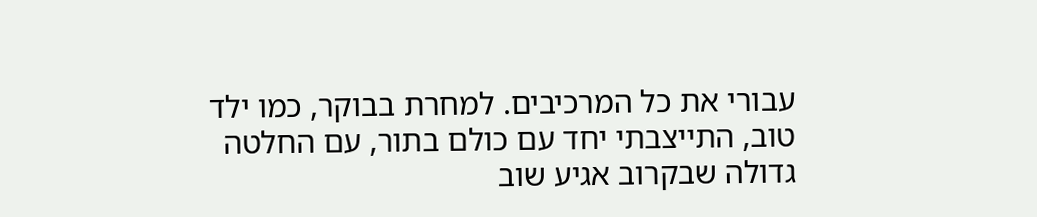עבורי את כל המרכיבים. למחרת בבוקר, כמו ילד טוב, התייצבתי יחד עם כולם בתור, עם החלטה גדולה שבקרוב אגיע שוב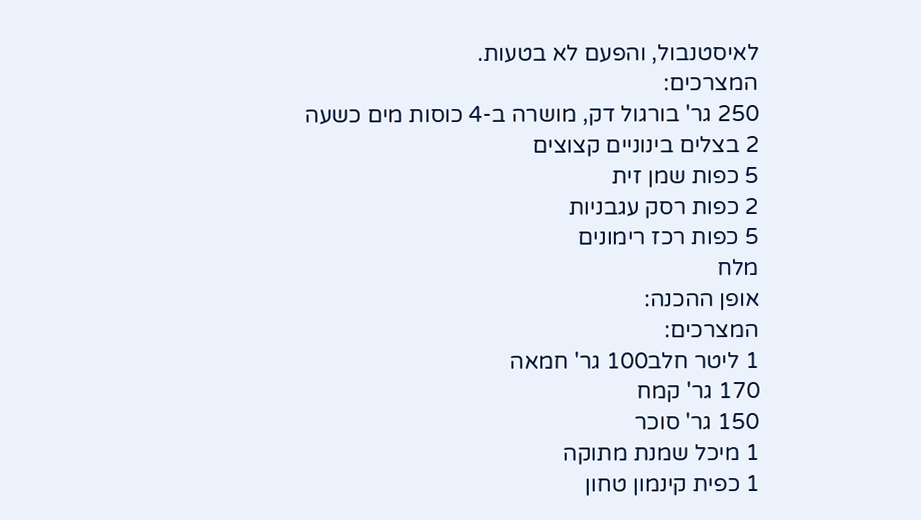לאיסטנבול, והפעם לא בטעות.
המצרכים:
250 גר' בורגול דק, מושרה ב-4 כוסות מים כשעה
2 בצלים בינוניים קצוצים
5 כפות שמן זית
2 כפות רסק עגבניות
5 כפות רכז רימונים
מלח
אופן ההכנה:
המצרכים:
1 ליטר חלב100 גר' חמאה
170 גר' קמח
150 גר' סוכר
1 מיכל שמנת מתוקה
1 כפית קינמון טחון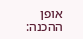אופן ההכנה: